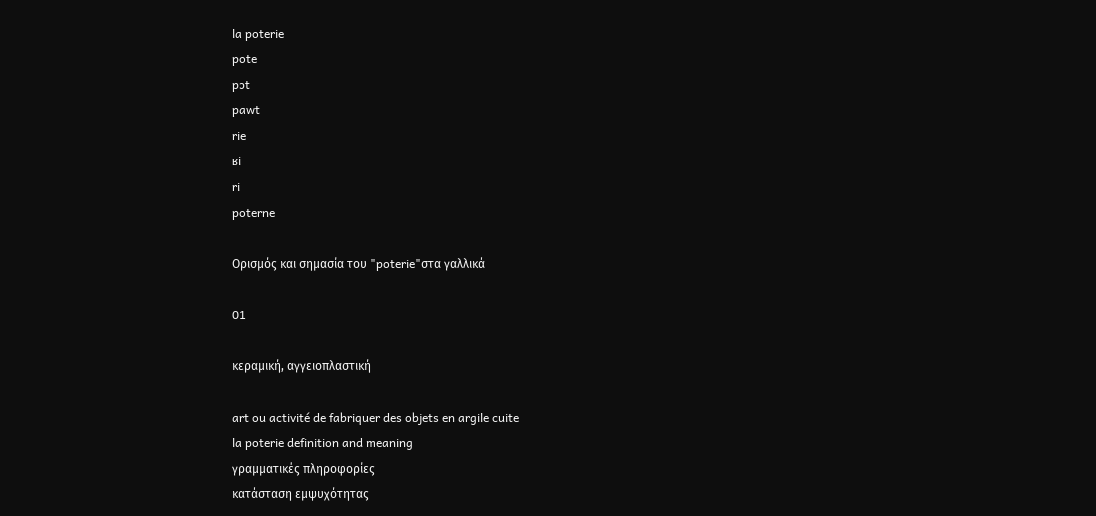la poterie
pote
pɔt
pawt
rie
ʁi
ri
poterne

Ορισμός και σημασία του "poterie"στα γαλλικά

01

κεραμική, αγγειοπλαστική

art ou activité de fabriquer des objets en argile cuite
la poterie definition and meaning
γραμματικές πληροφορίες
κατάσταση εμψυχότητας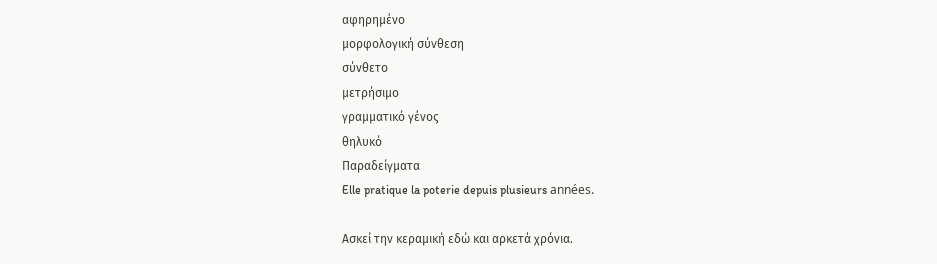αφηρημένο
μορφολογική σύνθεση
σύνθετο
μετρήσιμο
γραμματικό γένος
θηλυκό
Παραδείγματα
Elle pratique la poterie depuis plusieurs années.

Ασκεί την κεραμική εδώ και αρκετά χρόνια.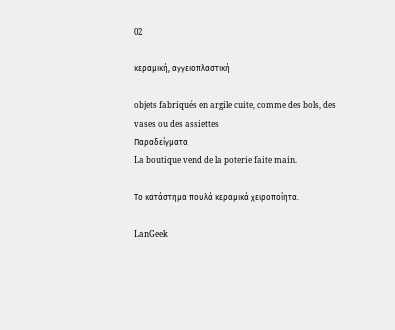02

κεραμική, αγγειοπλαστική

objets fabriqués en argile cuite, comme des bols, des vases ou des assiettes
Παραδείγματα
La boutique vend de la poterie faite main.

Το κατάστημα πουλά κεραμικά χειροποίητα.

LanGeek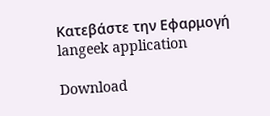Κατεβάστε την Εφαρμογή
langeek application

Download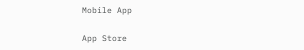Mobile App

App Store